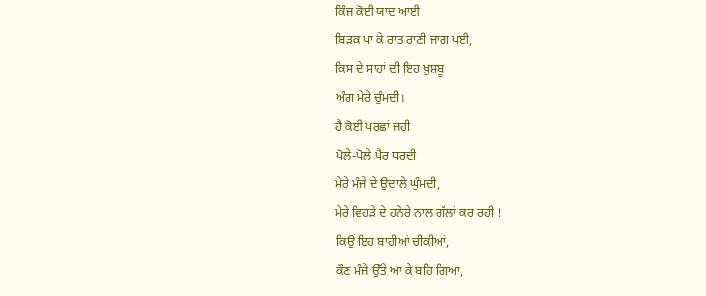ਕਿੰਜ ਕੋਈ ਯਾਦ ਆਈ
ਬਿੜਕ ਪਾ ਕੇ ਰਾਤ ਰਾਣੀ ਜਾਗ ਪਈ,
ਕਿਸ ਦੇ ਸਾਹਾਂ ਦੀ ਇਹ ਖ਼ੁਸ਼ਬੂ
ਅੰਗ ਮੇਰੇ ਚੁੰਮਦੀ।
ਹੈ ਕੋਈ ਪਰਛਾਂ ਜਹੀ
ਪੋਲੇ-ਪੋਲੇ ਪੈਰ ਧਰਦੀ
ਮੇਰੇ ਮੰਜੇ ਦੇ ਉਦਾਲੇ ਘੁੰਮਦੀ,
ਮੇਰੇ ਵਿਹੜੇ ਦੇ ਹਨੇਰੇ ਨਾਲ ਗੱਲਾਂ ਕਰ ਰਹੀ !
ਕਿਉਂ ਇਹ ਬਾਹੀਆਂ ਚੀਕੀਆਂ,
ਕੌਣ ਮੰਜੇ ਉੱਤੇ ਆ ਕੇ ਬਹਿ ਗਿਆ,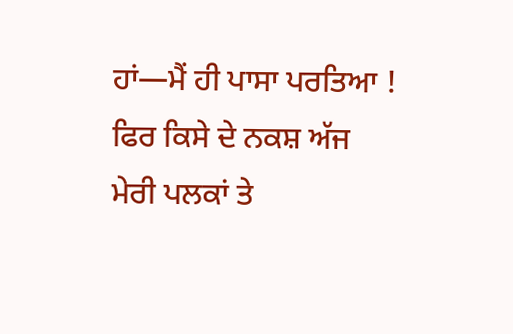ਹਾਂ—ਮੈਂ ਹੀ ਪਾਸਾ ਪਰਤਿਆ !
ਫਿਰ ਕਿਸੇ ਦੇ ਨਕਸ਼ ਅੱਜ
ਮੇਰੀ ਪਲਕਾਂ ਤੇ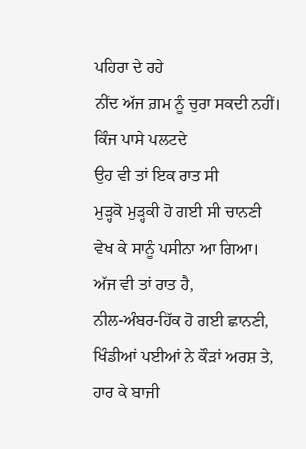ਪਹਿਰਾ ਦੇ ਰਹੇ
ਨੀਂਦ ਅੱਜ ਗ਼ਮ ਨੂੰ ਚੁਰਾ ਸਕਦੀ ਨਹੀਂ।
ਕਿੰਜ ਪਾਸੇ ਪਲਟਦੇ
ਉਹ ਵੀ ਤਾਂ ਇਕ ਰਾਤ ਸੀ
ਮੁੜ੍ਹਕੋ ਮੁੜ੍ਹਕੀ ਹੋ ਗਈ ਸੀ ਚਾਨਣੀ
ਵੇਖ ਕੇ ਸਾਨੂੰ ਪਸੀਨਾ ਆ ਗਿਆ।
ਅੱਜ ਵੀ ਤਾਂ ਰਾਤ ਹੈ,
ਨੀਲ-ਅੰਬਰ-ਹਿੱਕ ਹੋ ਗਈ ਛਾਨਣੀ,
ਖਿੰਡੀਆਂ ਪਈਆਂ ਨੇ ਕੌੜਾਂ ਅਰਸ਼ ਤੇ,
ਹਾਰ ਕੇ ਬਾਜੀ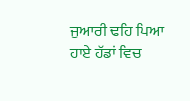ਜੁਆਰੀ ਢਹਿ ਪਿਆ
ਹਾਏ ਹੱਡਾਂ ਵਿਚ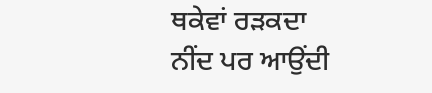ਥਕੇਵਾਂ ਰੜਕਦਾ
ਨੀਂਦ ਪਰ ਆਉਂਦੀ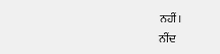ਨਹੀਂ।
ਨੀਂਦ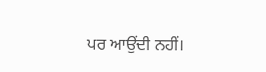ਪਰ ਆਉਂਦੀ ਨਹੀਂ।